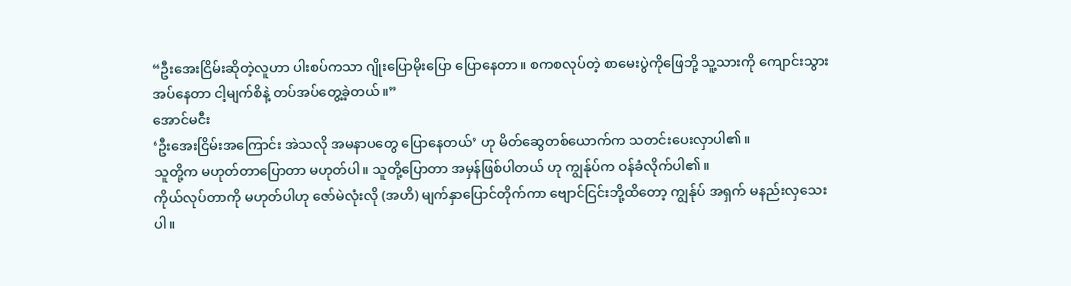“ဦးအေးငြိမ်းဆိုတဲ့လူဟာ ပါးစပ်ကသာ ဂျိုးပြောမိုးပြော ပြောနေတာ။ စကစလုပ်တဲ့ စာမေးပွဲကိုဖြေဘို့ သူ့သားကို ကျောင်းသွားအပ်နေတာ ငါ့မျက်စိနဲ့ တပ်အပ်တွေ့ခဲ့တယ်။”
အောင်မငီး
‘ဦးအေးငြိမ်းအကြောင်း အဲသလို အမနာပတွေ ပြောနေတယ်’ ဟု မိတ်ဆွေတစ်ယောက်က သတင်းပေးလှာပါ၏။
သူတို့က မဟုတ်တာပြောတာ မဟုတ်ပါ။ သူတို့ပြောတာ အမှန်ဖြစ်ပါတယ် ဟု ကျွန်ုပ်က ဝန်ခံလိုက်ပါ၏။
ကိုယ်လုပ်တာကို မဟုတ်ပါဟု ဇော်မဲလုံးလို (အဟိ) မျက်နှာပြောင်တိုက်ကာ ဗျောင်ငြင်းဘို့ထိတော့ ကျွန်ုပ် အရှက် မနည်းလှသေးပါ။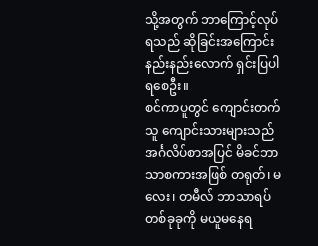သို့အတွက် ဘာကြောင့်လုပ်ရသည် ဆိုခြင်းအကြောင်း နည်းနည်းလောက် ရှင်းပြပါရစေဦး။
စင်ကာပူတွင် ကျောင်းတက်သူ ကျောင်းသားများသည် အင်္ဂလိပ်စာအပြင် မိခင်ဘာသာစကားအဖြစ် တရုတ်၊ မလေး၊ တမီလ် ဘာသာရပ်တစ်ခုခုကို မယူမနေရ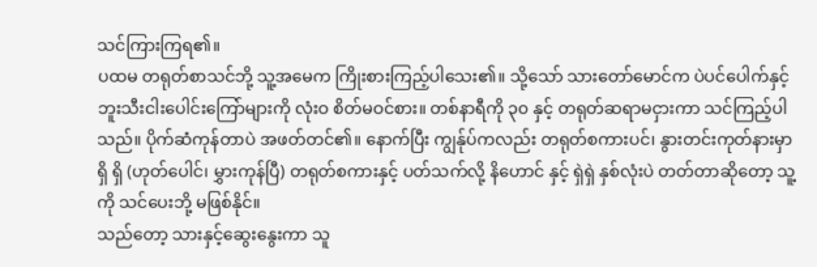သင်ကြားကြရ၏။
ပထမ တရုတ်စာသင်ဘို့ သူ့အမေက ကြိုးစားကြည့်ပါသေး၏။ သို့သော် သားတော်မောင်က ပဲပင်ပေါက်နှင့် ဘူးသီးငါးပေါင်းကြော်များကို လုံးဝ စိတ်မဝင်စား။ တစ်နာရီကို ၃၀ နှင့် တရုတ်ဆရာမငှားကာ သင်ကြည့်ပါသည်။ ပိုက်ဆံကုန်တာပဲ အဖတ်တင်၏။ နောက်ပြီး ကျွန်ုပ်ကလည်း တရုတ်စကားပင်၊ နွားတင်းကုတ်နားမှာ ရှိ ရှိ (ဟုတ်ပေါင်၊ မွှားကုန်ပြီ) တရုတ်စကားနှင့် ပတ်သက်လို့ နိဟောင် နှင့် ရှဲရှဲ နှစ်လုံးပဲ တတ်တာဆိုတော့ သူ့ကို သင်ပေးဘို့ မဖြစ်နိုင်။
သည်တော့ သားနှင့်ဆွေးနွေးကာ သူ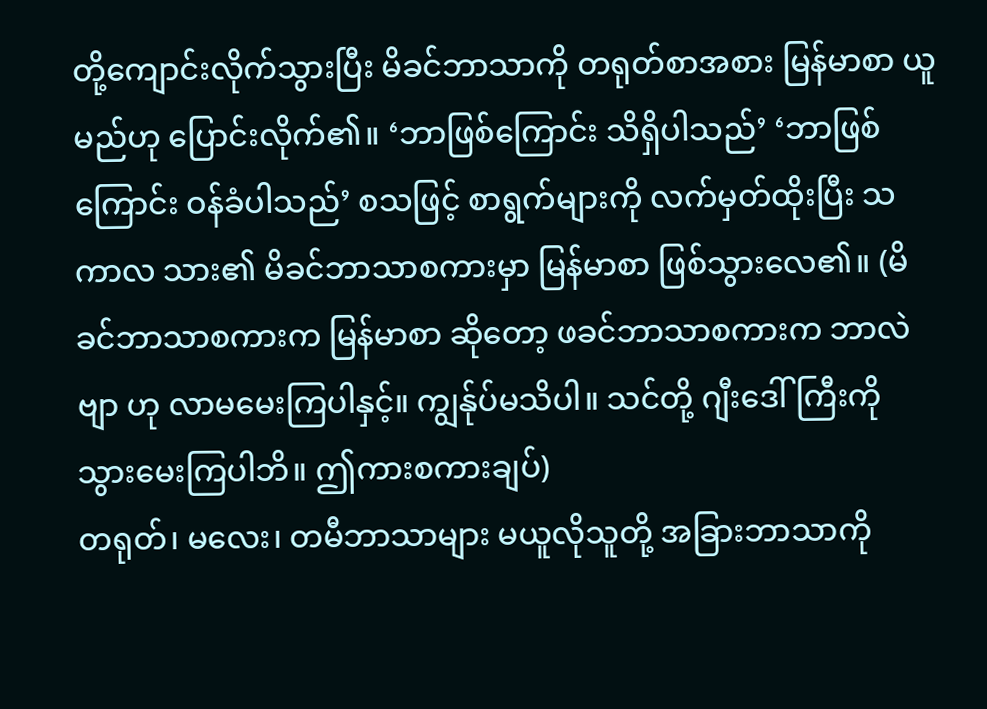တို့ကျောင်းလိုက်သွားပြီး မိခင်ဘာသာကို တရုတ်စာအစား မြန်မာစာ ယူမည်ဟု ပြောင်းလိုက်၏။ ‘ဘာဖြစ်ကြောင်း သိရှိပါသည်’ ‘ဘာဖြစ်ကြောင်း ဝန်ခံပါသည်’ စသဖြင့် စာရွက်များကို လက်မှတ်ထိုးပြီး သကာလ သား၏ မိခင်ဘာသာစကားမှာ မြန်မာစာ ဖြစ်သွားလေ၏။ (မိခင်ဘာသာစကားက မြန်မာစာ ဆိုတော့ ဖခင်ဘာသာစကားက ဘာလဲဗျာ ဟု လာမမေးကြပါနှင့်။ ကျွန်ုပ်မသိပါ။ သင်တို့ ဂျီးဒေါ်ကြီးကို သွားမေးကြပါဘိ။ ဤကားစကားချပ်)
တရုတ်၊ မလေး၊ တမီဘာသာများ မယူလိုသူတို့ အခြားဘာသာကို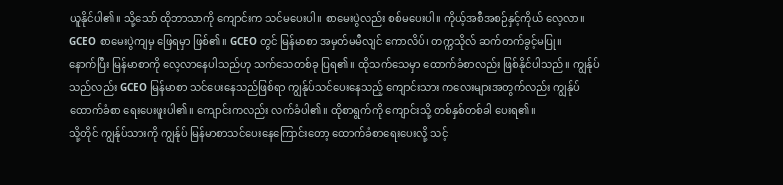ယူနိုင်ပါ၏။ သို့သော် ထိုဘာသာကို ကျောင်းက သင်မပေးပါ။ စာမေးပွဲလည်း စစ်မပေးပါ။ ကိုယ့်အစီအစဉ်နှင့်ကိုယ် လေ့လာ။ GCEO စာမေးပွဲကျမှ ဖြေရမှာ ဖြစ်၏။ GCEO တွင် မြန်မာစာ အမှတ်မမီလျင် ကောလိပ်၊ တက္ကသိုလ် ဆက်တက်ခွင့်မပြု။
နောက်ပြီး မြန်မာစာကို လေ့လာနေပါသည်ဟု သက်သေတစ်ခု ပြရ၏။ ထိုသက်သေမှာ ထောက်ခံစာလည်း ဖြစ်နိုင်ပါသည်။ ကျွန်ုပ်သည်လည်း GCEO မြန်မာစာ သင်ပေးနေသည်ဖြစ်ရာ ကျွန်ုပ်သင်ပေးနေသည့် ကျောင်းသား ကလေးများအတွက်လည်း ကျွန်ုပ် ထောက်ခံစာ ရေးပေးဖူးပါ၏။ ကျောင်းကလည်း လက်ခံပါ၏။ ထိုစာရွက်ကို ကျောင်းသို့ တစ်နှစ်တစ်ခါ ပေးရ၏။
သို့တိုင် ကျွန်ုပ်သားကို ကျွန်ုပ် မြန်မာစာသင်ပေးနေကြောင်းတော့ ထောက်ခံစာရေးပေးလို့ သင့်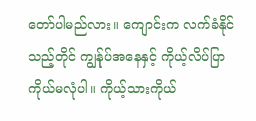တော်ပါမည်လား။ ကျောင်းက လက်ခံနိုင်သည့်တိုင် ကျွန်ုပ်အနေနှင့် ကိုယ့်လိပ်ပြာ ကိုယ်မလုံပါ။ ကိုယ့်သားကိုယ်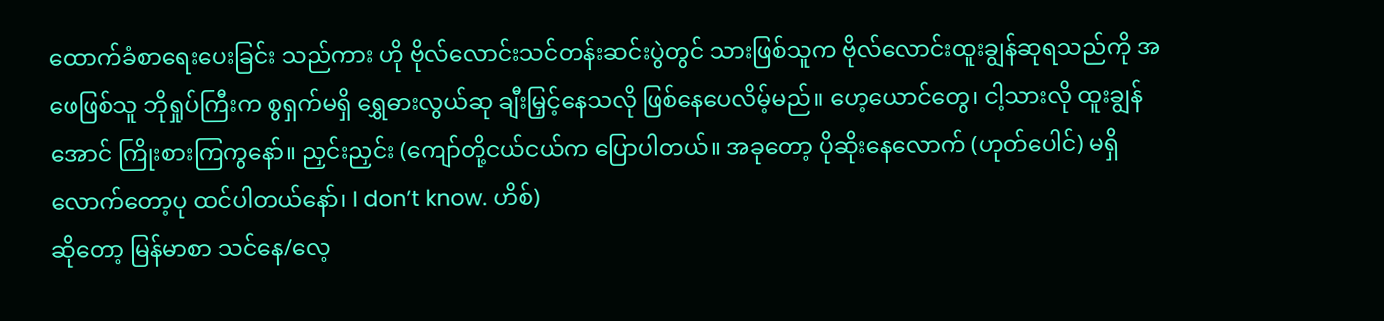ထောက်ခံစာရေးပေးခြင်း သည်ကား ဟို ဗိုလ်လောင်းသင်တန်းဆင်းပွဲတွင် သားဖြစ်သူက ဗိုလ်လောင်းထူးချွန်ဆုရသည်ကို အဖေဖြစ်သူ ဘိုရှုပ်ကြီးက စွရှက်မရှိ ရွှေဓားလွယ်ဆု ချီးမြှင့်နေသလို ဖြစ်နေပေလိမ့်မည်။ ဟေ့ယောင်တွေ၊ ငါ့သားလို ထူးချွန်အောင် ကြိုးစားကြကွနော်။ ညှင်းညှင်း (ကျော်တို့ငယ်ငယ်က ပြောပါတယ်။ အခုတော့ ပိုဆိုးနေလောက် (ဟုတ်ပေါင်) မရှိလောက်တော့ပု ထင်ပါတယ်နော်၊ I don’t know. ဟိစ်)
ဆိုတော့ မြန်မာစာ သင်နေ/လေ့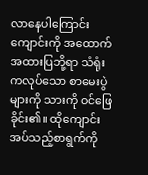လာနေပါကြောင်း ကျောင်းကို အထောက်အထားပြဘို့ရာ သံရုံးကလုပ်သော စာမေးပွဲများကို သားကို ဝင်ဖြေခိုင်း၏။ ထိုကျောင်းအပ်သည့်စာရွက်ကို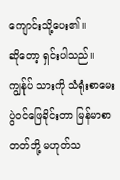ကျောင်းသို့ပေး၏။
ဆိုတော့ ရှင်းပါသည်။ ကျွန်ုပ် သားကို သံရုံးစာမေးပွဲဝင်ဖြေခိုင်းတာ မြန်မာစာတတ်ဘို့ မဟုတ်သ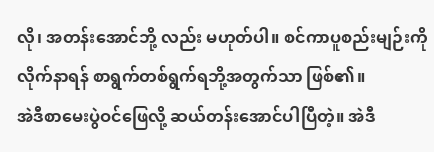လို၊ အတန်းအောင်ဘို့ လည်း မဟုတ်ပါ။ စင်ကာပူစည်းမျဉ်းကို လိုက်နာရန် စာရွက်တစ်ရွက်ရဘို့အတွက်သာ ဖြစ်၏။
အဲဒီစာမေးပွဲဝင်ဖြေလို့ ဆယ်တန်းအောင်ပါပြီတဲ့။ အဲဒီ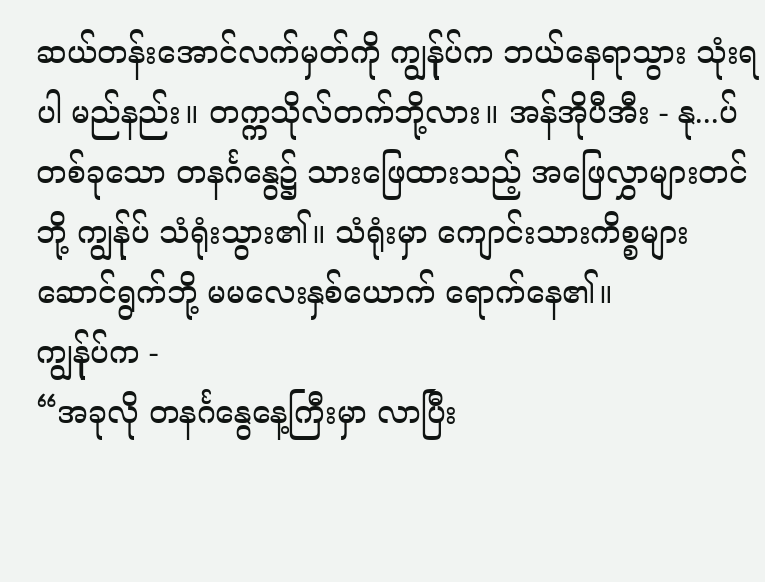ဆယ်တန်းအောင်လက်မှတ်ကို ကျွန်ုပ်က ဘယ်နေရာသွား သုံးရပါ မည်နည်း။ တက္ကသိုလ်တက်ဘို့လား။ အန်အိုပီအီး - နု...ပ်
တစ်ခုသော တနင်္ဂနွေ၌ သားဖြေထားသည့် အဖြေလွှာများတင်ဘို့ ကျွန်ုပ် သံရုံးသွား၏။ သံရုံးမှာ ကျောင်းသားကိစ္စများ ဆောင်ရွက်ဘို့ မမလေးနှစ်ယောက် ရောက်နေ၏။
ကျွန်ုပ်က -
“အခုလို တနင်္ဂနွေနေ့ကြီးမှာ လာပြီး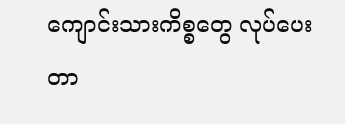ကျောင်းသားကိစ္စတွေ လုပ်ပေးတာ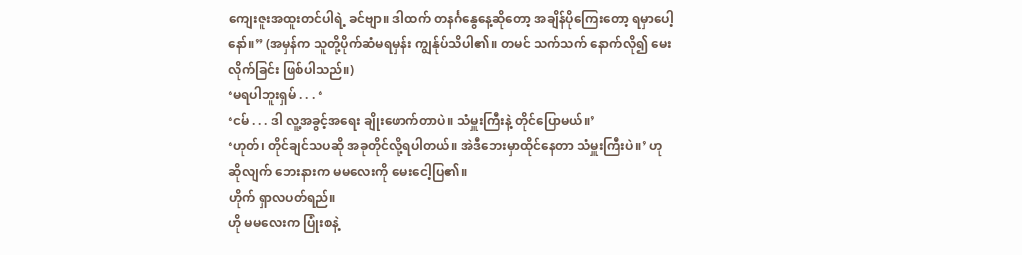ကျေးဇူးအထူးတင်ပါရဲ့ ခင်ဗျာ။ ဒါထက် တနင်္ဂနွေနေ့ဆိုတော့ အချိန်ပိုကြေးတော့ ရမှာပေါ့နော်။” (အမှန်က သူတို့ပိုက်ဆံမရမှန်း ကျွန်ုပ်သိပါ၏။ တမင် သက်သက် နောက်လို၍ မေးလိုက်ခြင်း ဖြစ်ပါသည်။)
‘မရပါဘူးရှမ် . . . ‘
‘ငမ် . . . ဒါ လူ့အခွင့်အရေး ချိုးဖောက်တာပဲ။ သံမှူးကြီးနဲ့ တိုင်ပြောမယ်။’
‘ဟုတ်၊ တိုင်ချင်သပဆို အခုတိုင်လို့ရပါတယ်။ အဲဒီဘေးမှာထိုင်နေတာ သံမှူးကြီးပဲ။’ ဟု ဆိုလျက် ဘေးနားက မမလေးကို မေးငေါ့ပြ၏။
ဟိုက် ရှာလပတ်ရည်။
ဟို မမလေးက ပြုံးစနဲ့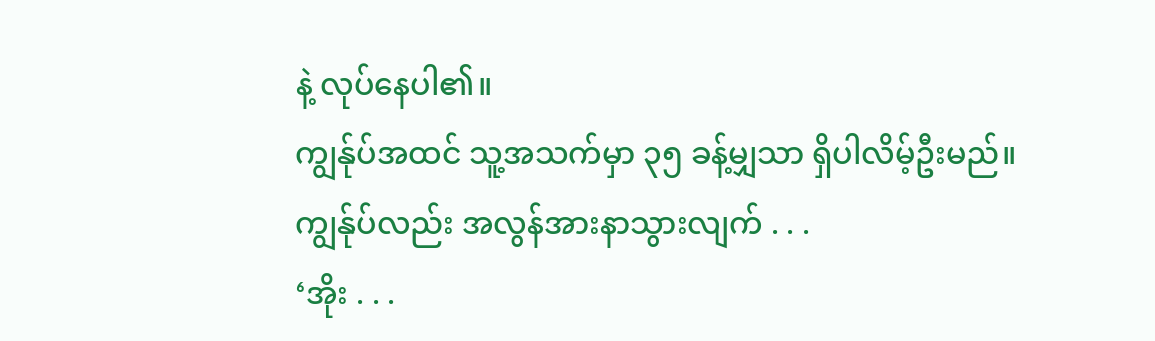နဲ့ လုပ်နေပါ၏။
ကျွန်ုပ်အထင် သူ့အသက်မှာ ၃၅ ခန့်မျှသာ ရှိပါလိမ့်ဦးမည်။
ကျွန်ုပ်လည်း အလွန်အားနာသွားလျက် . . .
‘အိုး . . .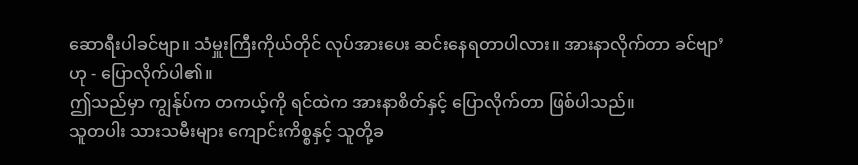ဆောရီးပါခင်ဗျာ။ သံမှူးကြီးကိုယ်တိုင် လုပ်အားပေး ဆင်းနေရတာပါလား။ အားနာလိုက်တာ ခင်ဗျာ’
ဟု - ပြောလိုက်ပါ၏။
ဤသည်မှာ ကျွန်ုပ်က တကယ့်ကို ရင်ထဲက အားနာစိတ်နှင့် ပြောလိုက်တာ ဖြစ်ပါသည်။
သူတပါး သားသမီးများ ကျောင်းကိစ္စနှင့် သူတို့ခ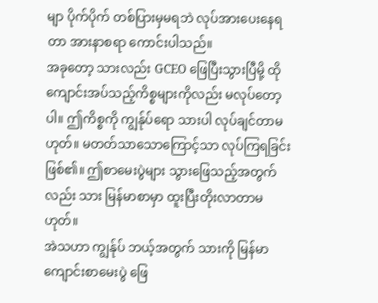မျာ ပိုက်ပိုက် တစ်ပြားမှမရဘဲ လုပ်အားပေးနေရတာ အားနာစရာ ကောင်းပါသည်။
အခုတော့ သားလည်း GCEO ဖြေပြီးသွားပြီမို့ ထိုကျောင်းအပ်သည့်ကိစ္စများကိုလည်း မလုပ်တော့ပါ။ ဤကိစ္စကို ကျွန်ုပ်ရော သားပါ လုပ်ချင်တာမဟုတ်။ မတတ်သာသောကြောင့်သာ လုပ်ကြရခြင်း ဖြစ်၏။ ဤစာမေးပွဲများ သွားဖြေသည့်အတွက်လည်း သား မြန်မာစာမှာ ထူးပြီးတိုးလာတာမဟုတ်။
အဲသဟာ ကျွန်ုပ် ဘယ့်အတွက် သားကို မြန်မာကျောင်းစာမေးပွဲ ဖြေ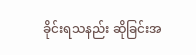ခိုင်းရသနည်း ဆိုခြင်းအ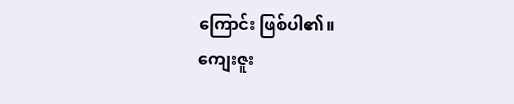ကြောင်း ဖြစ်ပါ၏။
ကျေးဇူး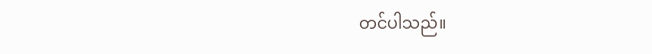တင်ပါသည်။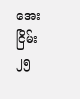အေးငြိမ်း
၂၅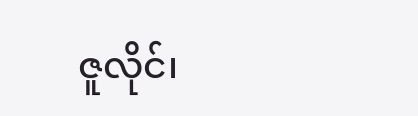ဇူလိုင်၊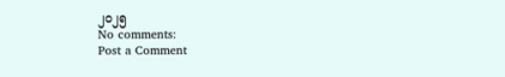၂၀၂၅
No comments:
Post a Comment